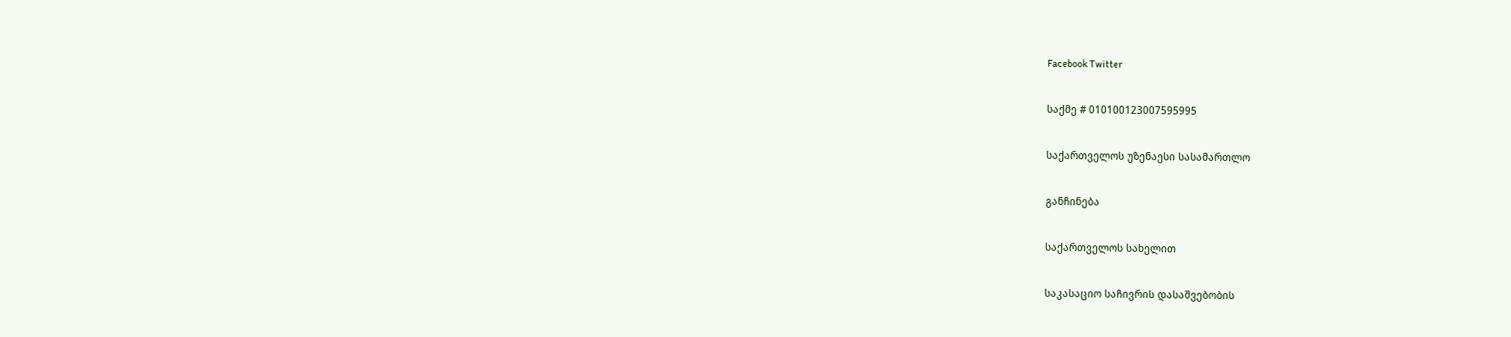Facebook Twitter

საქმე # 010100123007595995

საქართველოს უზენაესი სასამართლო

განჩინება

საქართველოს სახელით

საკასაციო საჩივრის დასაშვებობის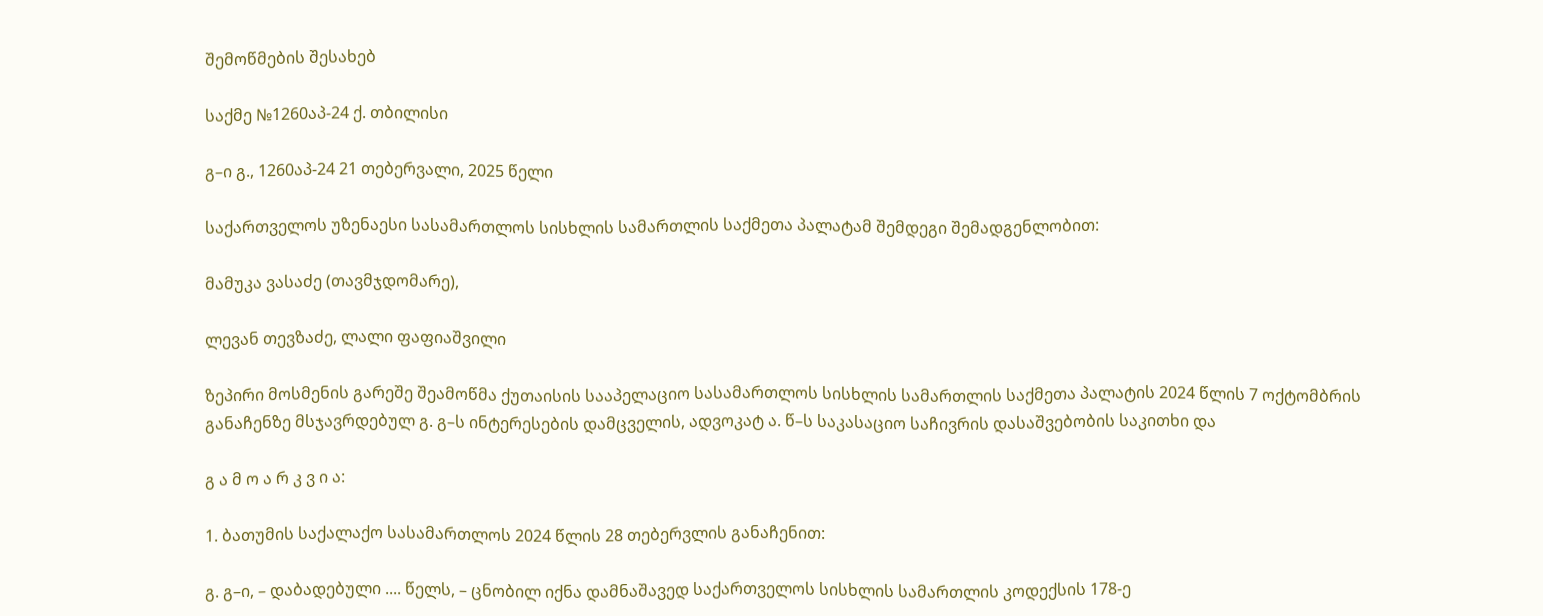შემოწმების შესახებ

საქმე №1260აპ-24 ქ. თბილისი

გ–ი გ., 1260აპ-24 21 თებერვალი, 2025 წელი

საქართველოს უზენაესი სასამართლოს სისხლის სამართლის საქმეთა პალატამ შემდეგი შემადგენლობით:

მამუკა ვასაძე (თავმჯდომარე),

ლევან თევზაძე, ლალი ფაფიაშვილი

ზეპირი მოსმენის გარეშე შეამოწმა ქუთაისის სააპელაციო სასამართლოს სისხლის სამართლის საქმეთა პალატის 2024 წლის 7 ოქტომბრის განაჩენზე მსჯავრდებულ გ. გ–ს ინტერესების დამცველის, ადვოკატ ა. წ–ს საკასაციო საჩივრის დასაშვებობის საკითხი და

გ ა მ ო ა რ კ ვ ი ა:

1. ბათუმის საქალაქო სასამართლოს 2024 წლის 28 თებერვლის განაჩენით:

გ. გ–ი, – დაბადებული .... წელს, – ცნობილ იქნა დამნაშავედ საქართველოს სისხლის სამართლის კოდექსის 178-ე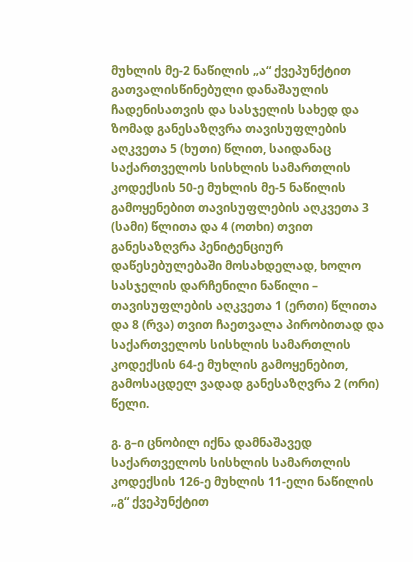მუხლის მე-2 ნაწილის „ა“ ქვეპუნქტით გათვალისწინებული დანაშაულის ჩადენისათვის და სასჯელის სახედ და ზომად განესაზღვრა თავისუფლების აღკვეთა 5 (ხუთი) წლით, საიდანაც საქართველოს სისხლის სამართლის კოდექსის 50-ე მუხლის მე-5 ნაწილის გამოყენებით თავისუფლების აღკვეთა 3 (სამი) წლითა და 4 (ოთხი) თვით განესაზღვრა პენიტენციურ დაწესებულებაში მოსახდელად, ხოლო სასჯელის დარჩენილი ნაწილი – თავისუფლების აღკვეთა 1 (ერთი) წლითა და 8 (რვა) თვით ჩაეთვალა პირობითად და საქართველოს სისხლის სამართლის კოდექსის 64-ე მუხლის გამოყენებით, გამოსაცდელ ვადად განესაზღვრა 2 (ორი) წელი.

გ. გ–ი ცნობილ იქნა დამნაშავედ საქართველოს სისხლის სამართლის კოდექსის 126-ე მუხლის 11-ელი ნაწილის „გ“ ქვეპუნქტით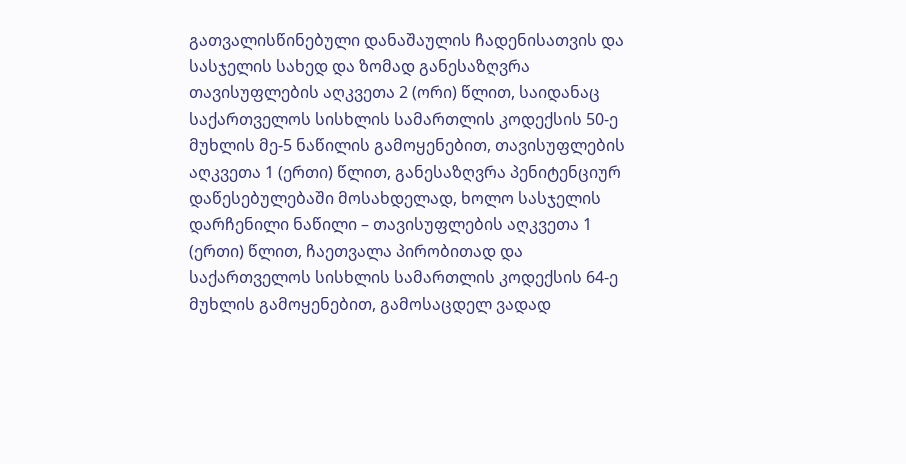გათვალისწინებული დანაშაულის ჩადენისათვის და სასჯელის სახედ და ზომად განესაზღვრა თავისუფლების აღკვეთა 2 (ორი) წლით, საიდანაც საქართველოს სისხლის სამართლის კოდექსის 50-ე მუხლის მე-5 ნაწილის გამოყენებით, თავისუფლების აღკვეთა 1 (ერთი) წლით, განესაზღვრა პენიტენციურ დაწესებულებაში მოსახდელად, ხოლო სასჯელის დარჩენილი ნაწილი – თავისუფლების აღკვეთა 1 (ერთი) წლით, ჩაეთვალა პირობითად და საქართველოს სისხლის სამართლის კოდექსის 64-ე მუხლის გამოყენებით, გამოსაცდელ ვადად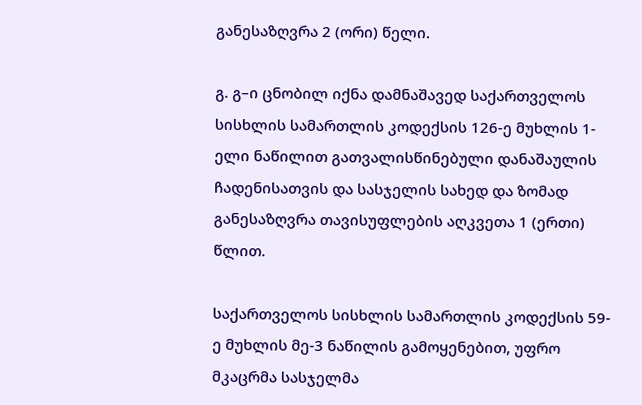განესაზღვრა 2 (ორი) წელი.

გ. გ–ი ცნობილ იქნა დამნაშავედ საქართველოს სისხლის სამართლის კოდექსის 126-ე მუხლის 1-ელი ნაწილით გათვალისწინებული დანაშაულის ჩადენისათვის და სასჯელის სახედ და ზომად განესაზღვრა თავისუფლების აღკვეთა 1 (ერთი) წლით.

საქართველოს სისხლის სამართლის კოდექსის 59-ე მუხლის მე-3 ნაწილის გამოყენებით, უფრო მკაცრმა სასჯელმა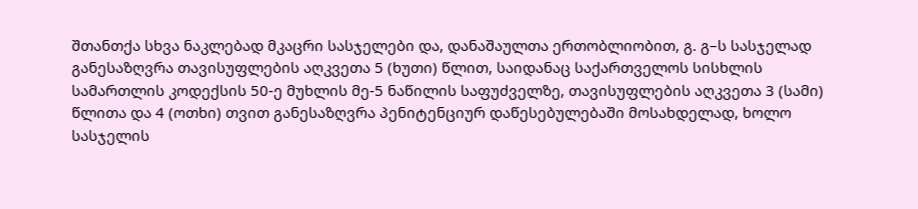შთანთქა სხვა ნაკლებად მკაცრი სასჯელები და, დანაშაულთა ერთობლიობით, გ. გ–ს სასჯელად განესაზღვრა თავისუფლების აღკვეთა 5 (ხუთი) წლით, საიდანაც საქართველოს სისხლის სამართლის კოდექსის 50-ე მუხლის მე-5 ნაწილის საფუძველზე, თავისუფლების აღკვეთა 3 (სამი) წლითა და 4 (ოთხი) თვით განესაზღვრა პენიტენციურ დაწესებულებაში მოსახდელად, ხოლო სასჯელის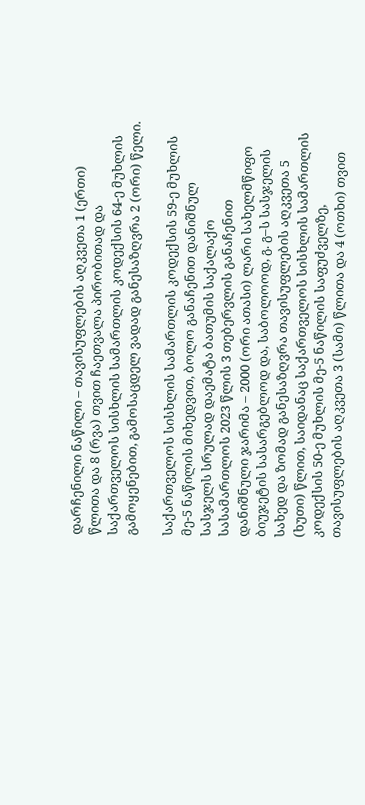დარჩენილი ნაწილი – თავისუფლების აღკვეთა 1 (ერთი) წლითა და 8 (რვა) თვით ჩაეთვალა პირობითად და საქართველოს სისხლის სამართლის კოდექსის 64-ე მუხლის გამოყენებით, გამოსაცდელ ვადად განესაზღვრა 2 (ორი) წელი.

საქართველოს სისხლის სამართლის კოდექსის 59-ე მუხლის მე-5 ნაწილის მიხედვით, ბოლო განაჩენით დანიშნულ სასჯელს სრულად დაემატა ბათუმის საქალაქო სასამართლოს 2023 წლის 3 თებერვლის განაჩენით დანიშნული ჯარიმა – 2000 (ორი ათასი) ლარი სახელმწიფო ბიუჯეტის სასარგებლოდ და, საბოლოოდ, გ. გ–ს სასჯელის სახედ და ზომად განესაზღვრა თავისუფლების აღკვეთა 5 (ხუთი) წლით, საიდანაც საქართველოს სისხლის სამართლის კოდექსის 50-ე მუხლის მე-5 ნაწილის საფუძველზე, თავისუფლების აღკვეთა 3 (სამი) წლითა და 4 (ოთხი) თვით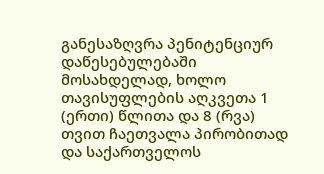განესაზღვრა პენიტენციურ დაწესებულებაში მოსახდელად, ხოლო თავისუფლების აღკვეთა 1 (ერთი) წლითა და 8 (რვა) თვით ჩაეთვალა პირობითად და საქართველოს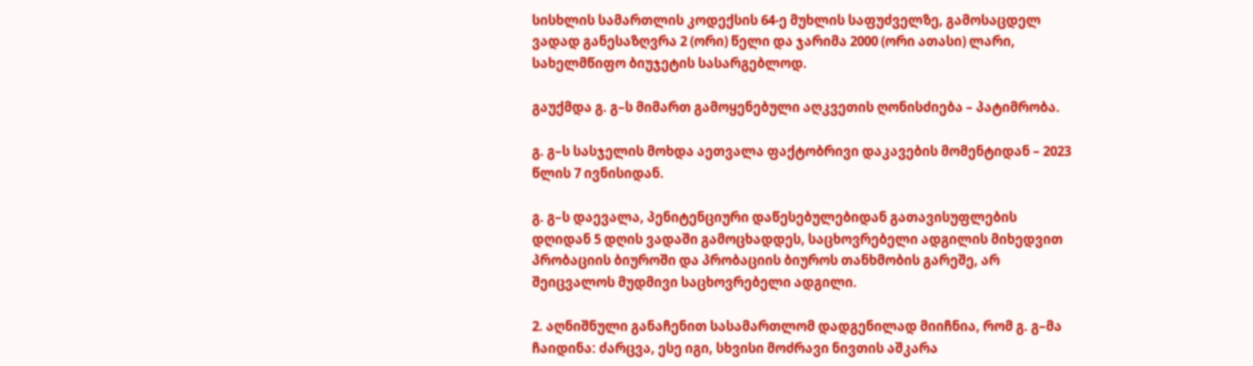სისხლის სამართლის კოდექსის 64-ე მუხლის საფუძველზე, გამოსაცდელ ვადად განესაზღვრა 2 (ორი) წელი და ჯარიმა 2000 (ორი ათასი) ლარი, სახელმწიფო ბიუჯეტის სასარგებლოდ.

გაუქმდა გ. გ–ს მიმართ გამოყენებული აღკვეთის ღონისძიება – პატიმრობა.

გ. გ–ს სასჯელის მოხდა აეთვალა ფაქტობრივი დაკავების მომენტიდან – 2023 წლის 7 ივნისიდან.

გ. გ–ს დაევალა, პენიტენციური დაწესებულებიდან გათავისუფლების დღიდან 5 დღის ვადაში გამოცხადდეს, საცხოვრებელი ადგილის მიხედვით პრობაციის ბიუროში და პრობაციის ბიუროს თანხმობის გარეშე, არ შეიცვალოს მუდმივი საცხოვრებელი ადგილი.

2. აღნიშნული განაჩენით სასამართლომ დადგენილად მიიჩნია, რომ გ. გ–მა ჩაიდინა: ძარცვა, ესე იგი, სხვისი მოძრავი ნივთის აშკარა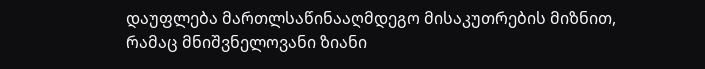დაუფლება მართლსაწინააღმდეგო მისაკუთრების მიზნით, რამაც მნიშვნელოვანი ზიანი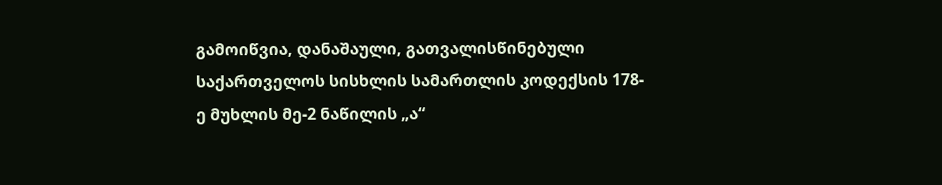გამოიწვია, დანაშაული, გათვალისწინებული საქართველოს სისხლის სამართლის კოდექსის 178-ე მუხლის მე-2 ნაწილის „ა“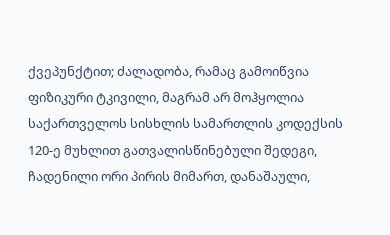ქვეპუნქტით; ძალადობა, რამაც გამოიწვია ფიზიკური ტკივილი, მაგრამ არ მოჰყოლია საქართველოს სისხლის სამართლის კოდექსის 120-ე მუხლით გათვალისწინებული შედეგი, ჩადენილი ორი პირის მიმართ, დანაშაული,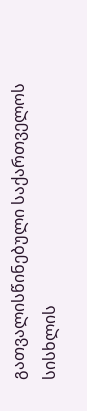გათვალისწინებული საქართველოს სისხლის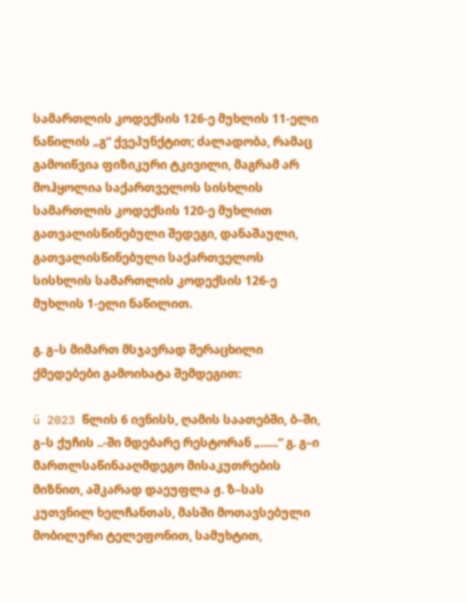სამართლის კოდექსის 126-ე მუხლის 11-ელი ნაწილის „გ“ ქვეპუნქტით; ძალადობა, რამაც გამოიწვია ფიზიკური ტკივილი, მაგრამ არ მოჰყოლია საქართველოს სისხლის სამართლის კოდექსის 120-ე მუხლით გათვალისწინებული შედეგი, დანაშაული, გათვალისწინებული საქართველოს სისხლის სამართლის კოდექსის 126-ე მუხლის 1-ელი ნაწილით.

გ. გ–ს მიმართ მსჯავრად შერაცხილი ქმედებები გამოიხატა შემდეგით:

ü 2023 წლის 6 ივნისს, ღამის საათებში, ბ–ში, გ–ს ქუჩის ..-ში მდებარე რესტორან „......“ გ. გ–ი მართლსაწინააღმდეგო მისაკუთრების მიზნით, აშკარად დაეუფლა ჟ. ზ–სას კუთვნილ ხელჩანთას, მასში მოთავსებული მობილური ტელეფონით, სამუხტით,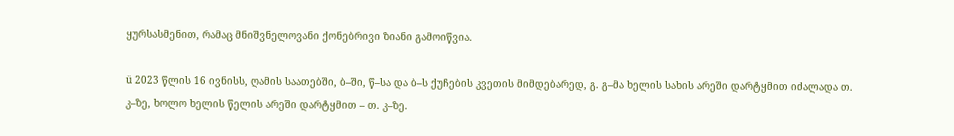ყურსასმენით, რამაც მნიშვნელოვანი ქონებრივი ზიანი გამოიწვია.

ü 2023 წლის 16 ივნისს, ღამის საათებში, ბ–ში, წ–სა და ბ–ს ქუჩების კვეთის მიმდებარედ, გ. გ–მა ხელის სახის არეში დარტყმით იძალადა თ. კ–ზე, ხოლო ხელის წელის არეში დარტყმით – თ. კ–ზე.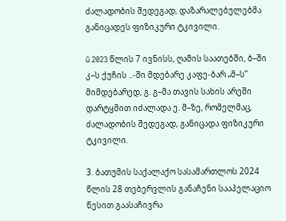ძალადობის შედეგად, დაზარალებულებმა განიცადეს ფიზიკური ტკივილი.

ü 2023 წლის 7 ივნისს, ღამის საათებში, ბ–ში კ–ს ქუჩის ..-ში მდებარე კაფე-ბარ „მ–ს” მიმდებარედ, გ. გ–მა თავის სახის არეში დარტყმით იძალადა ე. მ–ზე, რომელმაც, ძალადობის შედეგად, განიცადა ფიზიკური ტკივილი.

3. ბათუმის საქალაქო სასამართლოს 2024 წლის 28 თებერვლის განაჩენი სააპელაციო წესით გაასაჩივრა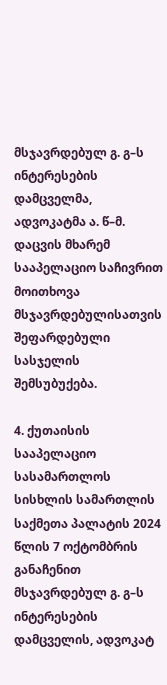მსჯავრდებულ გ. გ–ს ინტერესების დამცველმა, ადვოკატმა ა. წ–მ. დაცვის მხარემ სააპელაციო საჩივრით მოითხოვა მსჯავრდებულისათვის შეფარდებული სასჯელის შემსუბუქება.

4. ქუთაისის სააპელაციო სასამართლოს სისხლის სამართლის საქმეთა პალატის 2024 წლის 7 ოქტომბრის განაჩენით მსჯავრდებულ გ. გ–ს ინტერესების დამცველის, ადვოკატ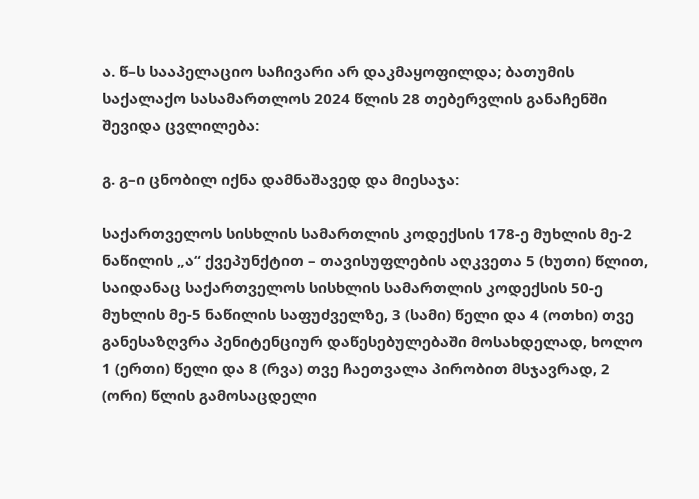ა. წ–ს სააპელაციო საჩივარი არ დაკმაყოფილდა; ბათუმის საქალაქო სასამართლოს 2024 წლის 28 თებერვლის განაჩენში შევიდა ცვლილება:

გ. გ–ი ცნობილ იქნა დამნაშავედ და მიესაჯა:

საქართველოს სისხლის სამართლის კოდექსის 178-ე მუხლის მე-2 ნაწილის „ა“ ქვეპუნქტით – თავისუფლების აღკვეთა 5 (ხუთი) წლით, საიდანაც საქართველოს სისხლის სამართლის კოდექსის 50-ე მუხლის მე-5 ნაწილის საფუძველზე, 3 (სამი) წელი და 4 (ოთხი) თვე განესაზღვრა პენიტენციურ დაწესებულებაში მოსახდელად, ხოლო 1 (ერთი) წელი და 8 (რვა) თვე ჩაეთვალა პირობით მსჯავრად, 2 (ორი) წლის გამოსაცდელი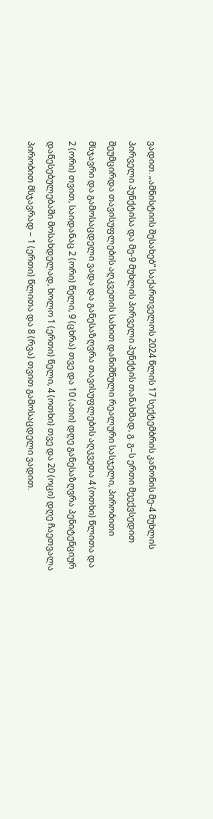ვადით. „ამნისტიის შესახებ“ საქართველოს 2024 წლის 17 სექტემბრის კანონის მე-4 მუხლის პირველი პუნქტისა და მე-9 მუხლის პირველი პუნქტის თანახმად, გ. გ–ს ერთი მეექვსედით შეუმცირდა თავისუფლების აღკვეთის სახით დანიშნული რეალური სასჯელი, პირობითი მსჯავრი და გამოსაცდელი ვადა და განესაზღვრა თავისუფლების აღკვეთა 4 (ოთხი) წლითა და 2 (ორი) თვით, საიდანაც 2 (ორი) წელი, 9 (ცხრა) თვე და 10 (ათი) დღე განესაზღვრა პენიტენციურ დაწესებულებაში მოსახდელად, ხოლო 1 (ერთი) წელი, 4 (ოთხი) თვე და 20 (ოცი) დღე ჩაეთვალა პირობით მსჯავრად – 1 (ერთი) წლითა და 8 (რვა) თვით გამოსაცდელი ვადით.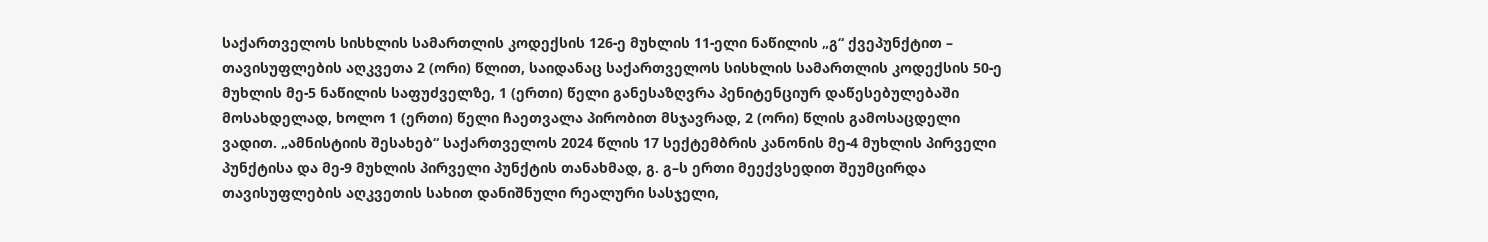საქართველოს სისხლის სამართლის კოდექსის 126-ე მუხლის 11-ელი ნაწილის „გ“ ქვეპუნქტით – თავისუფლების აღკვეთა 2 (ორი) წლით, საიდანაც საქართველოს სისხლის სამართლის კოდექსის 50-ე მუხლის მე-5 ნაწილის საფუძველზე, 1 (ერთი) წელი განესაზღვრა პენიტენციურ დაწესებულებაში მოსახდელად, ხოლო 1 (ერთი) წელი ჩაეთვალა პირობით მსჯავრად, 2 (ორი) წლის გამოსაცდელი ვადით. „ამნისტიის შესახებ“ საქართველოს 2024 წლის 17 სექტემბრის კანონის მე-4 მუხლის პირველი პუნქტისა და მე-9 მუხლის პირველი პუნქტის თანახმად, გ. გ–ს ერთი მეექვსედით შეუმცირდა თავისუფლების აღკვეთის სახით დანიშნული რეალური სასჯელი,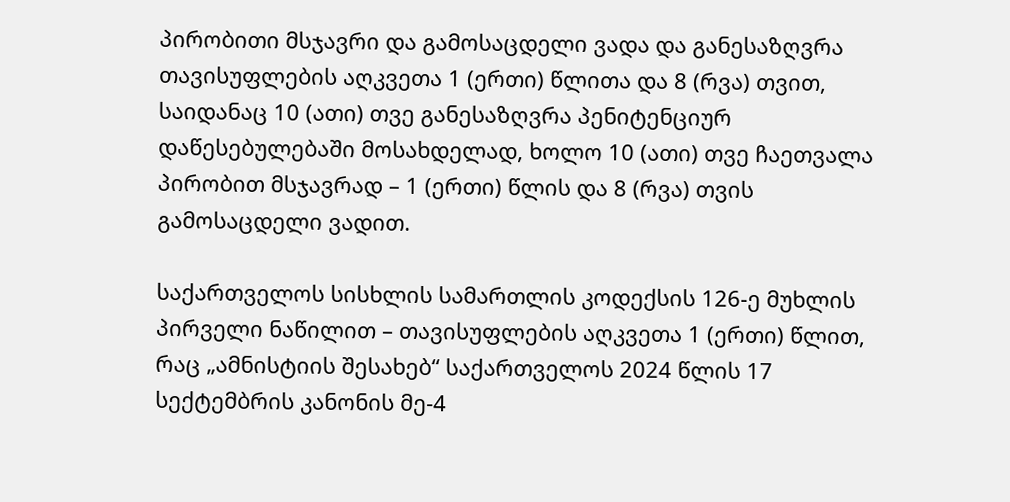პირობითი მსჯავრი და გამოსაცდელი ვადა და განესაზღვრა თავისუფლების აღკვეთა 1 (ერთი) წლითა და 8 (რვა) თვით, საიდანაც 10 (ათი) თვე განესაზღვრა პენიტენციურ დაწესებულებაში მოსახდელად, ხოლო 10 (ათი) თვე ჩაეთვალა პირობით მსჯავრად – 1 (ერთი) წლის და 8 (რვა) თვის გამოსაცდელი ვადით.

საქართველოს სისხლის სამართლის კოდექსის 126-ე მუხლის პირველი ნაწილით – თავისუფლების აღკვეთა 1 (ერთი) წლით, რაც „ამნისტიის შესახებ“ საქართველოს 2024 წლის 17 სექტემბრის კანონის მე-4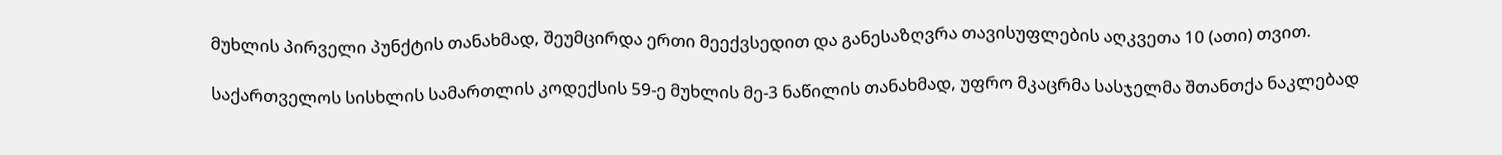მუხლის პირველი პუნქტის თანახმად, შეუმცირდა ერთი მეექვსედით და განესაზღვრა თავისუფლების აღკვეთა 10 (ათი) თვით.

საქართველოს სისხლის სამართლის კოდექსის 59-ე მუხლის მე-3 ნაწილის თანახმად, უფრო მკაცრმა სასჯელმა შთანთქა ნაკლებად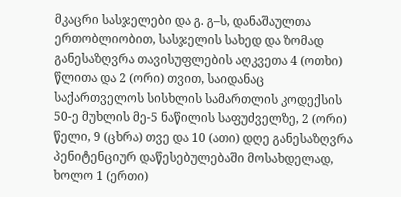მკაცრი სასჯელები და გ. გ–ს, დანაშაულთა ერთობლიობით, სასჯელის სახედ და ზომად განესაზღვრა თავისუფლების აღკვეთა 4 (ოთხი) წლითა და 2 (ორი) თვით, საიდანაც საქართველოს სისხლის სამართლის კოდექსის 50-ე მუხლის მე-5 ნაწილის საფუძველზე, 2 (ორი) წელი, 9 (ცხრა) თვე და 10 (ათი) დღე განესაზღვრა პენიტენციურ დაწესებულებაში მოსახდელად, ხოლო 1 (ერთი)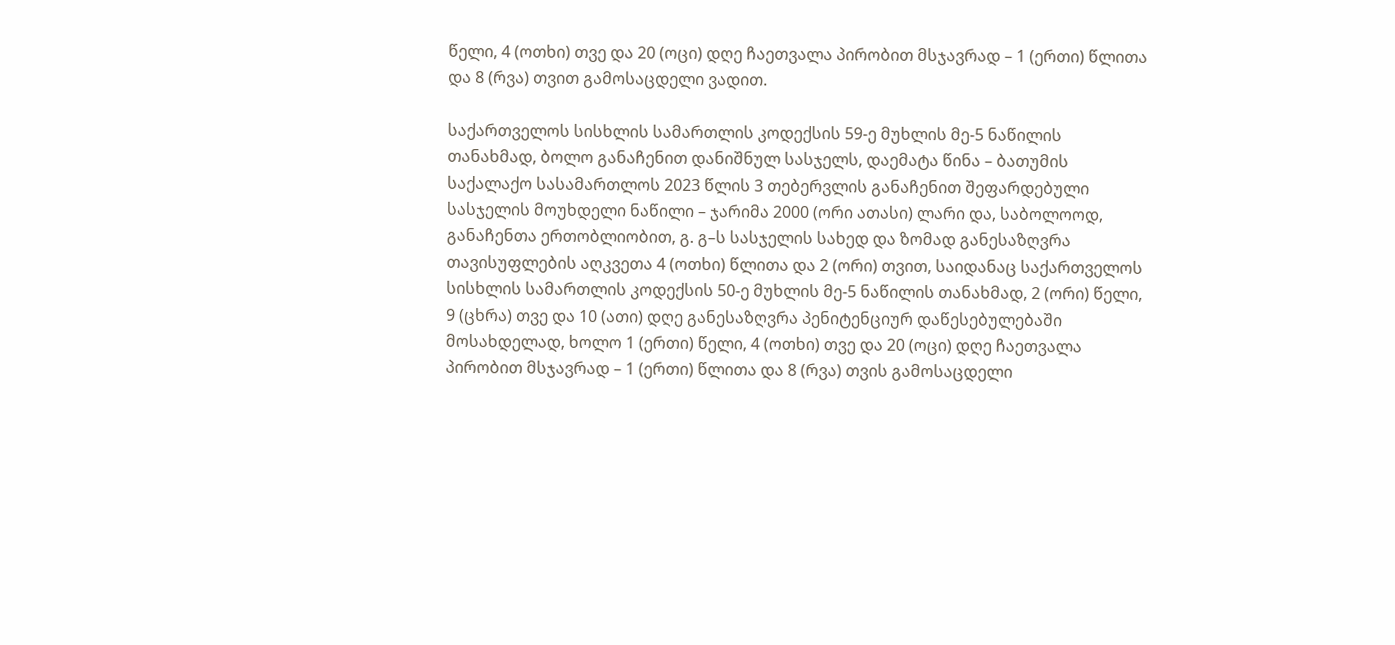წელი, 4 (ოთხი) თვე და 20 (ოცი) დღე ჩაეთვალა პირობით მსჯავრად – 1 (ერთი) წლითა და 8 (რვა) თვით გამოსაცდელი ვადით.

საქართველოს სისხლის სამართლის კოდექსის 59-ე მუხლის მე-5 ნაწილის თანახმად, ბოლო განაჩენით დანიშნულ სასჯელს, დაემატა წინა – ბათუმის საქალაქო სასამართლოს 2023 წლის 3 თებერვლის განაჩენით შეფარდებული სასჯელის მოუხდელი ნაწილი – ჯარიმა 2000 (ორი ათასი) ლარი და, საბოლოოდ, განაჩენთა ერთობლიობით, გ. გ–ს სასჯელის სახედ და ზომად განესაზღვრა თავისუფლების აღკვეთა 4 (ოთხი) წლითა და 2 (ორი) თვით, საიდანაც საქართველოს სისხლის სამართლის კოდექსის 50-ე მუხლის მე-5 ნაწილის თანახმად, 2 (ორი) წელი, 9 (ცხრა) თვე და 10 (ათი) დღე განესაზღვრა პენიტენციურ დაწესებულებაში მოსახდელად, ხოლო 1 (ერთი) წელი, 4 (ოთხი) თვე და 20 (ოცი) დღე ჩაეთვალა პირობით მსჯავრად – 1 (ერთი) წლითა და 8 (რვა) თვის გამოსაცდელი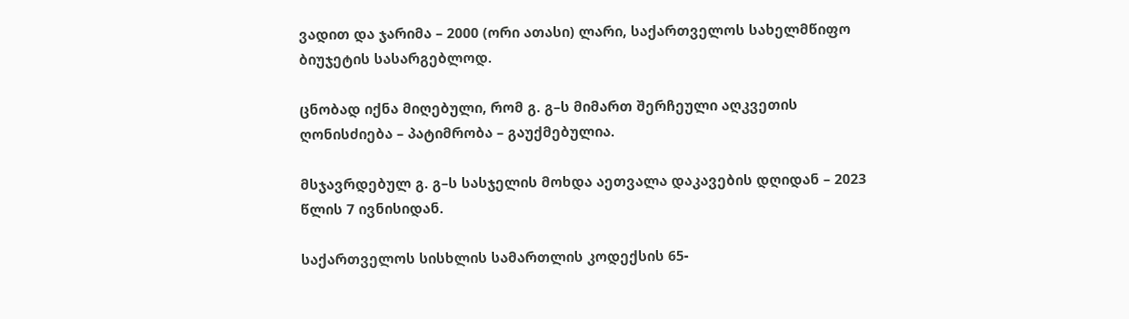ვადით და ჯარიმა – 2000 (ორი ათასი) ლარი, საქართველოს სახელმწიფო ბიუჯეტის სასარგებლოდ.

ცნობად იქნა მიღებული, რომ გ. გ–ს მიმართ შერჩეული აღკვეთის ღონისძიება – პატიმრობა – გაუქმებულია.

მსჯავრდებულ გ. გ–ს სასჯელის მოხდა აეთვალა დაკავების დღიდან – 2023 წლის 7 ივნისიდან.

საქართველოს სისხლის სამართლის კოდექსის 65-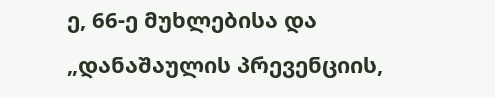ე, 66-ე მუხლებისა და „დანაშაულის პრევენციის,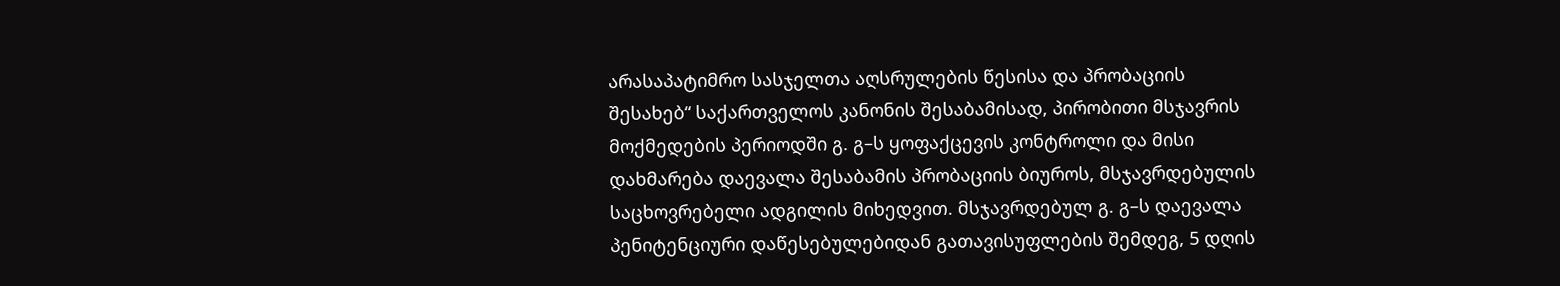არასაპატიმრო სასჯელთა აღსრულების წესისა და პრობაციის შესახებ“ საქართველოს კანონის შესაბამისად, პირობითი მსჯავრის მოქმედების პერიოდში გ. გ–ს ყოფაქცევის კონტროლი და მისი დახმარება დაევალა შესაბამის პრობაციის ბიუროს, მსჯავრდებულის საცხოვრებელი ადგილის მიხედვით. მსჯავრდებულ გ. გ–ს დაევალა პენიტენციური დაწესებულებიდან გათავისუფლების შემდეგ, 5 დღის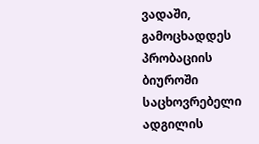ვადაში, გამოცხადდეს პრობაციის ბიუროში საცხოვრებელი ადგილის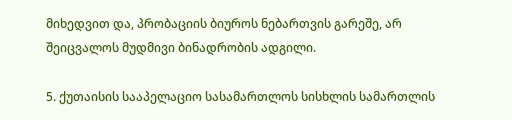მიხედვით და, პრობაციის ბიუროს ნებართვის გარეშე, არ შეიცვალოს მუდმივი ბინადრობის ადგილი.

5. ქუთაისის სააპელაციო სასამართლოს სისხლის სამართლის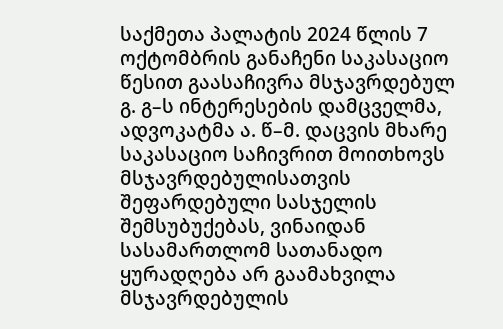საქმეთა პალატის 2024 წლის 7 ოქტომბრის განაჩენი საკასაციო წესით გაასაჩივრა მსჯავრდებულ გ. გ–ს ინტერესების დამცველმა, ადვოკატმა ა. წ–მ. დაცვის მხარე საკასაციო საჩივრით მოითხოვს მსჯავრდებულისათვის შეფარდებული სასჯელის შემსუბუქებას, ვინაიდან სასამართლომ სათანადო ყურადღება არ გაამახვილა მსჯავრდებულის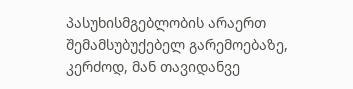პასუხისმგებლობის არაერთ შემამსუბუქებელ გარემოებაზე, კერძოდ, მან თავიდანვე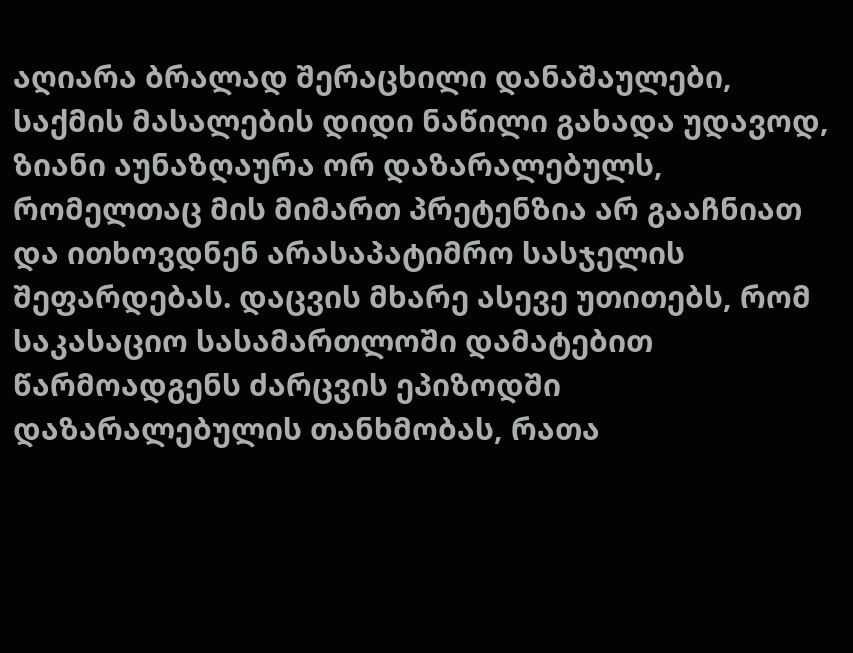აღიარა ბრალად შერაცხილი დანაშაულები, საქმის მასალების დიდი ნაწილი გახადა უდავოდ, ზიანი აუნაზღაურა ორ დაზარალებულს, რომელთაც მის მიმართ პრეტენზია არ გააჩნიათ და ითხოვდნენ არასაპატიმრო სასჯელის შეფარდებას. დაცვის მხარე ასევე უთითებს, რომ საკასაციო სასამართლოში დამატებით წარმოადგენს ძარცვის ეპიზოდში დაზარალებულის თანხმობას, რათა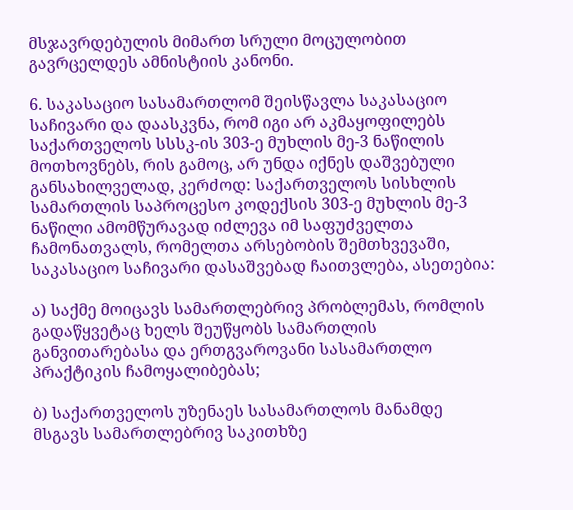მსჯავრდებულის მიმართ სრული მოცულობით გავრცელდეს ამნისტიის კანონი.

6. საკასაციო სასამართლომ შეისწავლა საკასაციო საჩივარი და დაასკვნა, რომ იგი არ აკმაყოფილებს საქართველოს სსსკ-ის 303-ე მუხლის მე-3 ნაწილის მოთხოვნებს, რის გამოც, არ უნდა იქნეს დაშვებული განსახილველად, კერძოდ: საქართველოს სისხლის სამართლის საპროცესო კოდექსის 303-ე მუხლის მე-3 ნაწილი ამომწურავად იძლევა იმ საფუძველთა ჩამონათვალს, რომელთა არსებობის შემთხვევაში, საკასაციო საჩივარი დასაშვებად ჩაითვლება, ასეთებია:

ა) საქმე მოიცავს სამართლებრივ პრობლემას, რომლის გადაწყვეტაც ხელს შეუწყობს სამართლის განვითარებასა და ერთგვაროვანი სასამართლო პრაქტიკის ჩამოყალიბებას;

ბ) საქართველოს უზენაეს სასამართლოს მანამდე მსგავს სამართლებრივ საკითხზე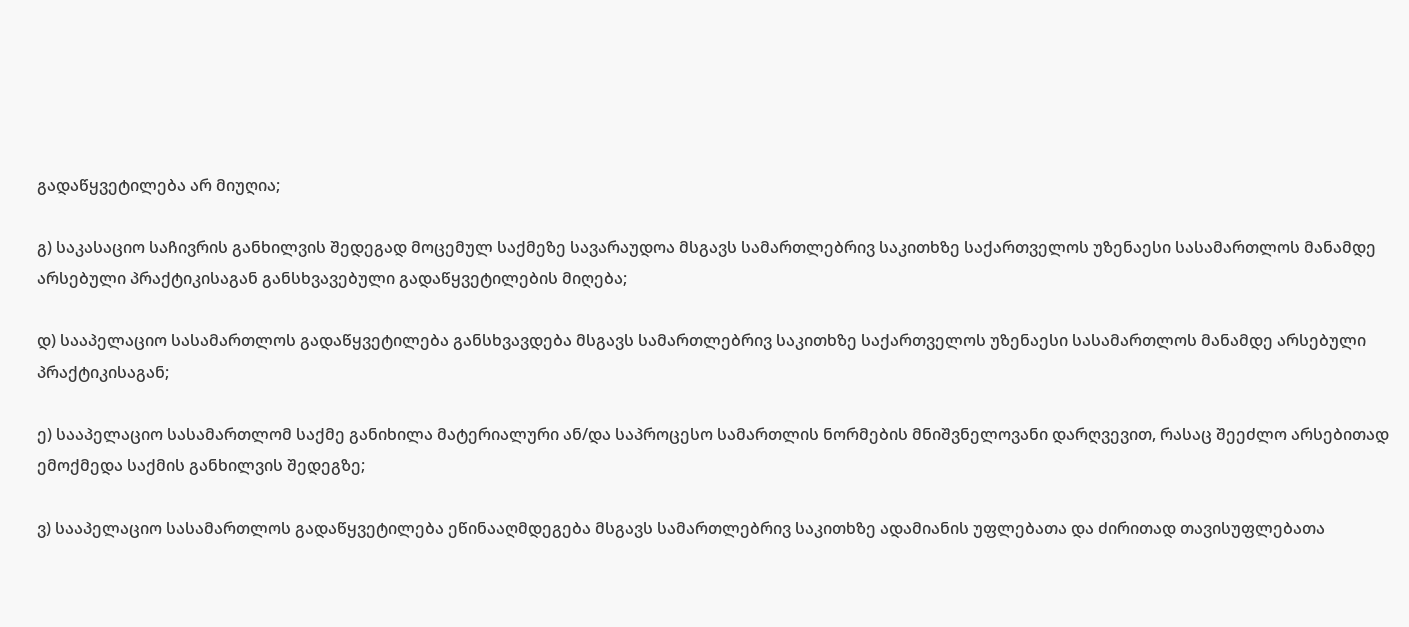გადაწყვეტილება არ მიუღია;

გ) საკასაციო საჩივრის განხილვის შედეგად მოცემულ საქმეზე სავარაუდოა მსგავს სამართლებრივ საკითხზე საქართველოს უზენაესი სასამართლოს მანამდე არსებული პრაქტიკისაგან განსხვავებული გადაწყვეტილების მიღება;

დ) სააპელაციო სასამართლოს გადაწყვეტილება განსხვავდება მსგავს სამართლებრივ საკითხზე საქართველოს უზენაესი სასამართლოს მანამდე არსებული პრაქტიკისაგან;

ე) სააპელაციო სასამართლომ საქმე განიხილა მატერიალური ან/და საპროცესო სამართლის ნორმების მნიშვნელოვანი დარღვევით, რასაც შეეძლო არსებითად ემოქმედა საქმის განხილვის შედეგზე;

ვ) სააპელაციო სასამართლოს გადაწყვეტილება ეწინააღმდეგება მსგავს სამართლებრივ საკითხზე ადამიანის უფლებათა და ძირითად თავისუფლებათა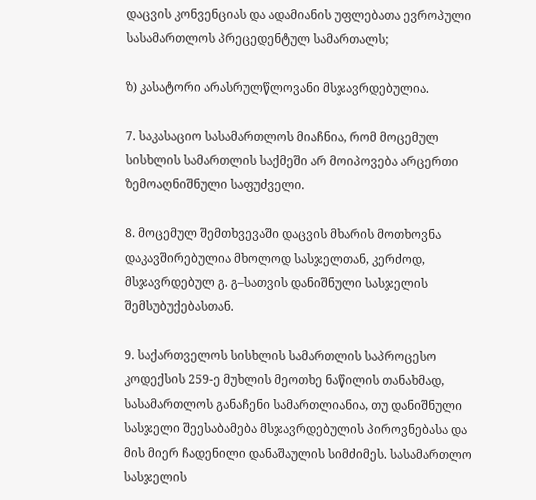დაცვის კონვენციას და ადამიანის უფლებათა ევროპული სასამართლოს პრეცედენტულ სამართალს;

ზ) კასატორი არასრულწლოვანი მსჯავრდებულია.

7. საკასაციო სასამართლოს მიაჩნია, რომ მოცემულ სისხლის სამართლის საქმეში არ მოიპოვება არცერთი ზემოაღნიშნული საფუძველი.

8. მოცემულ შემთხვევაში დაცვის მხარის მოთხოვნა დაკავშირებულია მხოლოდ სასჯელთან, კერძოდ, მსჯავრდებულ გ. გ–სათვის დანიშნული სასჯელის შემსუბუქებასთან.

9. საქართველოს სისხლის სამართლის საპროცესო კოდექსის 259-ე მუხლის მეოთხე ნაწილის თანახმად, სასამართლოს განაჩენი სამართლიანია, თუ დანიშნული სასჯელი შეესაბამება მსჯავრდებულის პიროვნებასა და მის მიერ ჩადენილი დანაშაულის სიმძიმეს. სასამართლო სასჯელის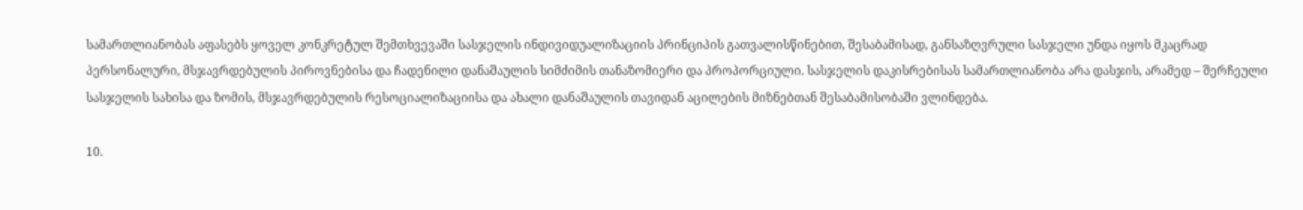სამართლიანობას აფასებს ყოველ კონკრეტულ შემთხვევაში სასჯელის ინდივიდუალიზაციის პრინციპის გათვალისწინებით, შესაბამისად, განსაზღვრული სასჯელი უნდა იყოს მკაცრად პერსონალური, მსჯავრდებულის პიროვნებისა და ჩადენილი დანაშაულის სიმძიმის თანაზომიერი და პროპორციული. სასჯელის დაკისრებისას სამართლიანობა არა დასჯის, არამედ – შერჩეული სასჯელის სახისა და ზომის, მსჯავრდებულის რესოციალიზაციისა და ახალი დანაშაულის თავიდან აცილების მიზნებთან შესაბამისობაში ვლინდება.

10.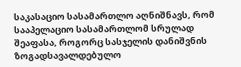საკასაციო სასამართლო აღნიშნავს, რომ სააპელაციო სასამართლომ სრულად შეაფასა, როგორც სასჯელის დანიშვნის ზოგადსავალდებულო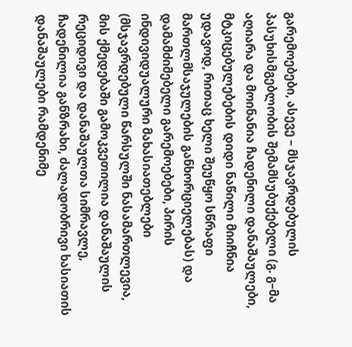გარემოებები, ასევე – მსჯავრდებულის პასუხისმგებლობის შემამსუბუქებელი (გ. გ–მა აღიარა და მოინანია ჩადენილი დანაშაულები, მტკიცებულებების დიდი ნაწილი მიიჩნია უდავოდ, რითაც ხელი შეუწყო სწრაფი მართლმსაჯულების განხორციელებას) და დამამძიმებელი გარემოებები, პირის ინდივიდუალური მახასიათებლები (მსჯავრდებული წარსულში ნასამართლევია, მის ქმედებაში გამოკვეთილია დანაშაულის რეციდივი და დანაშაულთა სიმრავლე, ჩადენილია განზრახი, ძალადობრივი ხასიათის დანაშაულები რამდენიმე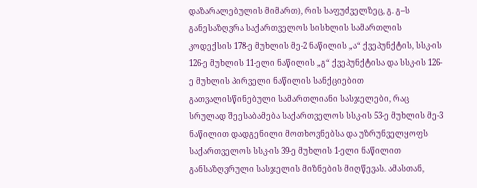დაზარალებულის მიმართ), რის საფუძველზეც, გ. გ–ს განესაზღვრა საქართველოს სისხლის სამართლის კოდექსის 178-ე მუხლის მე-2 ნაწილის „ა“ ქვეპუნქტის, სსკ-ის 126-ე მუხლის 11-ელი ნაწილის „გ“ ქვეპუნქტისა და სსკ-ის 126-ე მუხლის პირველი ნაწილის სანქციებით გათვალისწინებული სამართლიანი სასჯელები, რაც სრულად შეესაბამება საქართველოს სსკ-ის 53-ე მუხლის მე-3 ნაწილით დადგენილი მოთხოვნებსა და უზრუნველყოფს საქართველოს სსკ-ის 39-ე მუხლის 1-ელი ნაწილით განსაზღვრული სასჯელის მიზნების მიღწევას. ამასთან,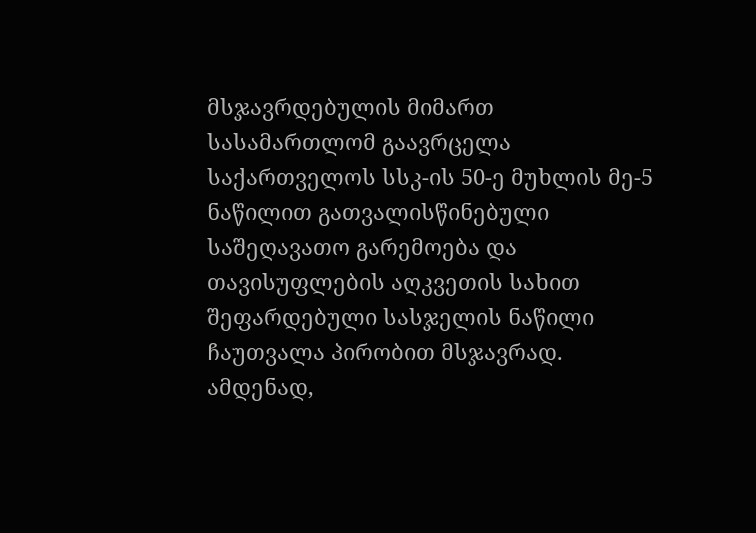მსჯავრდებულის მიმართ სასამართლომ გაავრცელა საქართველოს სსკ-ის 50-ე მუხლის მე-5 ნაწილით გათვალისწინებული საშეღავათო გარემოება და თავისუფლების აღკვეთის სახით შეფარდებული სასჯელის ნაწილი ჩაუთვალა პირობით მსჯავრად. ამდენად,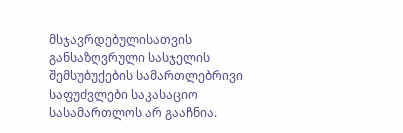მსჯავრდებულისათვის განსაზღვრული სასჯელის შემსუბუქების სამართლებრივი საფუძვლები საკასაციო სასამართლოს არ გააჩნია.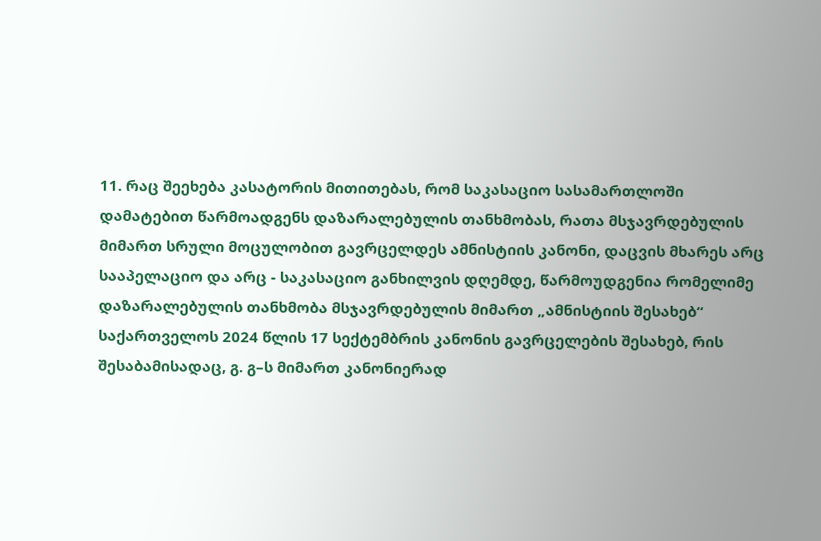11. რაც შეეხება კასატორის მითითებას, რომ საკასაციო სასამართლოში დამატებით წარმოადგენს დაზარალებულის თანხმობას, რათა მსჯავრდებულის მიმართ სრული მოცულობით გავრცელდეს ამნისტიის კანონი, დაცვის მხარეს არც სააპელაციო და არც - საკასაციო განხილვის დღემდე, წარმოუდგენია რომელიმე დაზარალებულის თანხმობა მსჯავრდებულის მიმართ „ამნისტიის შესახებ“ საქართველოს 2024 წლის 17 სექტემბრის კანონის გავრცელების შესახებ, რის შესაბამისადაც, გ. გ–ს მიმართ კანონიერად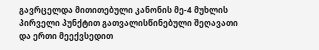გავრცელდა მითითებული კანონის მე-4 მუხლის პირველი პუნქტით გათვალისწინებული შეღავათი და ერთი მეექვსედით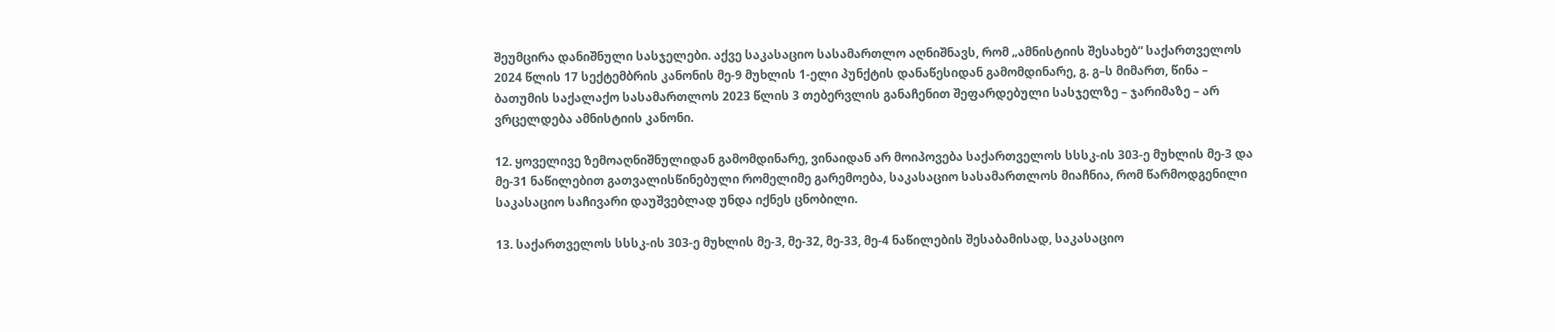შეუმცირა დანიშნული სასჯელები. აქვე საკასაციო სასამართლო აღნიშნავს, რომ „ამნისტიის შესახებ“ საქართველოს 2024 წლის 17 სექტემბრის კანონის მე-9 მუხლის 1-ელი პუნქტის დანაწესიდან გამომდინარე, გ. გ–ს მიმართ, წინა – ბათუმის საქალაქო სასამართლოს 2023 წლის 3 თებერვლის განაჩენით შეფარდებული სასჯელზე – ჯარიმაზე – არ ვრცელდება ამნისტიის კანონი.

12. ყოველივე ზემოაღნიშნულიდან გამომდინარე, ვინაიდან არ მოიპოვება საქართველოს სსსკ-ის 303-ე მუხლის მე-3 და მე-31 ნაწილებით გათვალისწინებული რომელიმე გარემოება, საკასაციო სასამართლოს მიაჩნია, რომ წარმოდგენილი საკასაციო საჩივარი დაუშვებლად უნდა იქნეს ცნობილი.

13. საქართველოს სსსკ-ის 303-ე მუხლის მე-3, მე-32, მე-33, მე-4 ნაწილების შესაბამისად, საკასაციო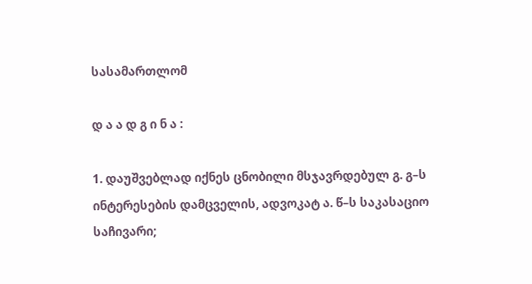სასამართლომ

დ ა ა დ გ ი ნ ა :

1. დაუშვებლად იქნეს ცნობილი მსჯავრდებულ გ. გ–ს ინტერესების დამცველის, ადვოკატ ა. წ–ს საკასაციო საჩივარი;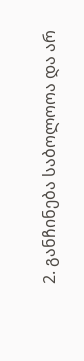2. განჩინება საბოლოოა და არ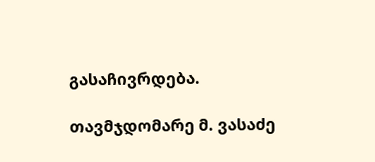გასაჩივრდება.

თავმჯდომარე მ. ვასაძე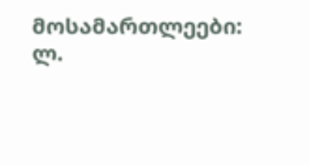მოსამართლეები: ლ.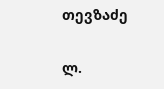თევზაძე

ლ.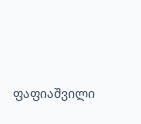ფაფიაშვილი